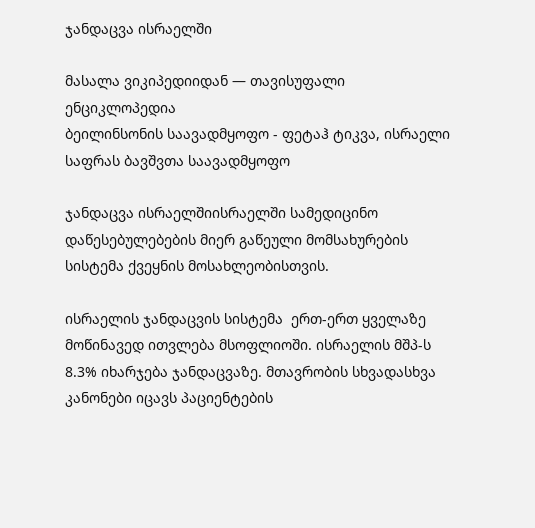ჯანდაცვა ისრაელში

მასალა ვიკიპედიიდან — თავისუფალი ენციკლოპედია
ბეილინსონის საავადმყოფო - ფეტაჰ ტიკვა, ისრაელი
საფრას ბავშვთა საავადმყოფო

ჯანდაცვა ისრაელშიისრაელში სამედიცინო დაწესებულებების მიერ გაწეული მომსახურების სისტემა ქვეყნის მოსახლეობისთვის.

ისრაელის ჯანდაცვის სისტემა  ერთ-ერთ ყველაზე მოწინავედ ითვლება მსოფლიოში. ისრაელის მშპ-ს 8.3% იხარჯება ჯანდაცვაზე. მთავრობის სხვადასხვა კანონები იცავს პაციენტების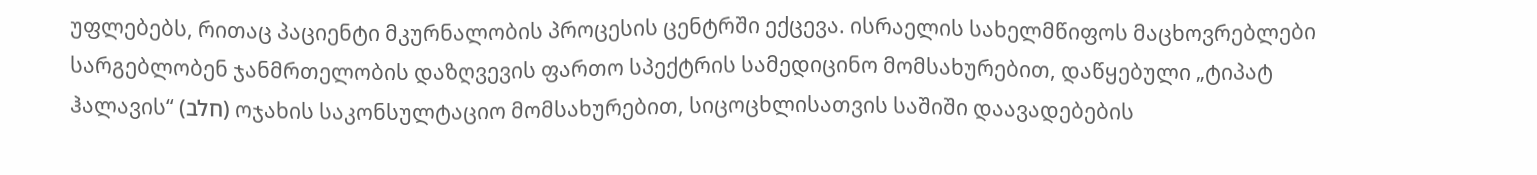უფლებებს, რითაც პაციენტი მკურნალობის პროცესის ცენტრში ექცევა. ისრაელის სახელმწიფოს მაცხოვრებლები სარგებლობენ ჯანმრთელობის დაზღვევის ფართო სპექტრის სამედიცინო მომსახურებით, დაწყებული „ტიპატ ჰალავის“ (חלב) ოჯახის საკონსულტაციო მომსახურებით, სიცოცხლისათვის საშიში დაავადებების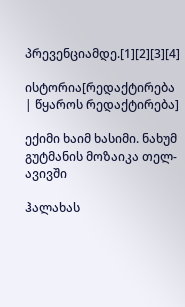პრევენციამდე.[1][2][3][4]

ისტორია[რედაქტირება | წყაროს რედაქტირება]

ექიმი ხაიმ ხასიმი. ნახუმ გუტმანის მოზაიკა თელ-ავივში

ჰალახას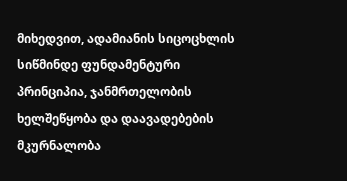მიხედვით, ადამიანის სიცოცხლის სიწმინდე ფუნდამენტური პრინციპია, ჯანმრთელობის ხელშეწყობა და დაავადებების მკურნალობა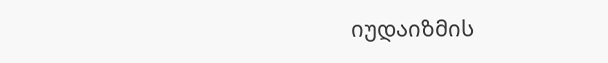იუდაიზმის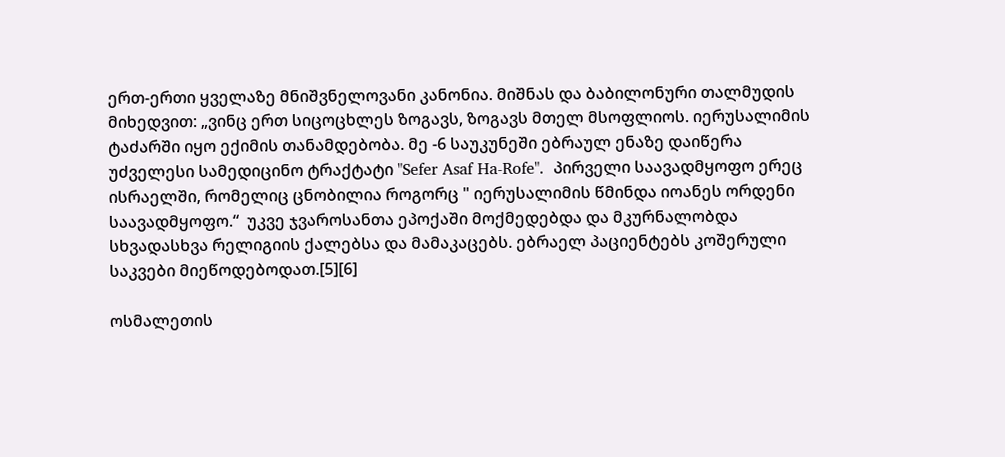ერთ-ერთი ყველაზე მნიშვნელოვანი კანონია. მიშნას და ბაბილონური თალმუდის მიხედვით: „ვინც ერთ სიცოცხლეს ზოგავს, ზოგავს მთელ მსოფლიოს. იერუსალიმის ტაძარში იყო ექიმის თანამდებობა. მე -6 საუკუნეში ებრაულ ენაზე დაიწერა უძველესი სამედიცინო ტრაქტატი "Sefer Asaf Ha-Rofe".  პირველი საავადმყოფო ერეც ისრაელში, რომელიც ცნობილია როგორც " იერუსალიმის წმინდა იოანეს ორდენი საავადმყოფო.“  უკვე ჯვაროსანთა ეპოქაში მოქმედებდა და მკურნალობდა სხვადასხვა რელიგიის ქალებსა და მამაკაცებს. ებრაელ პაციენტებს კოშერული საკვები მიეწოდებოდათ.[5][6]

ოსმალეთის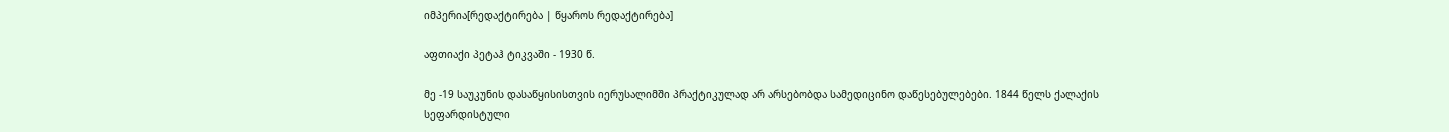იმპერია[რედაქტირება | წყაროს რედაქტირება]

აფთიაქი პეტაჰ ტიკვაში - 1930 წ.

მე -19 საუკუნის დასაწყისისთვის იერუსალიმში პრაქტიკულად არ არსებობდა სამედიცინო დაწესებულებები. 1844 წელს ქალაქის სეფარდისტული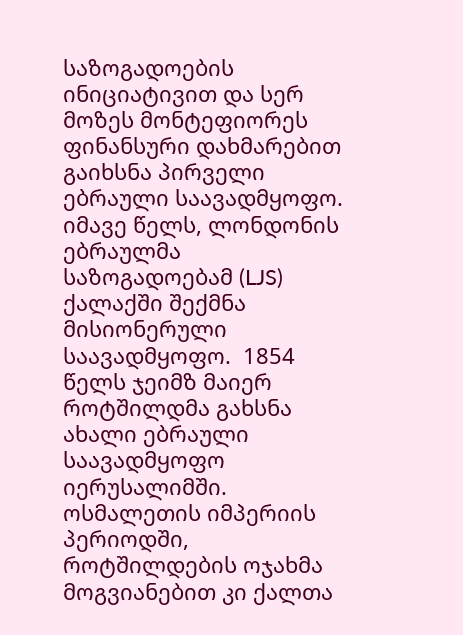საზოგადოების ინიციატივით და სერ მოზეს მონტეფიორეს ფინანსური დახმარებით გაიხსნა პირველი ებრაული საავადმყოფო. იმავე წელს, ლონდონის ებრაულმა საზოგადოებამ (LJS) ქალაქში შექმნა მისიონერული საავადმყოფო.  1854 წელს ჯეიმზ მაიერ როტშილდმა გახსნა ახალი ებრაული საავადმყოფო იერუსალიმში.  ოსმალეთის იმპერიის პერიოდში, როტშილდების ოჯახმა მოგვიანებით კი ქალთა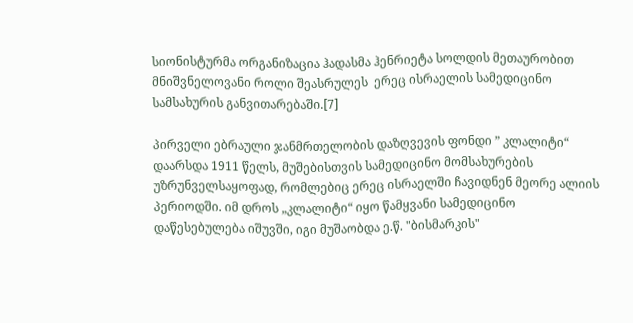სიონისტურმა ორგანიზაცია ჰადასმა ჰენრიეტა სოლდის მეთაურობით მნიშვნელოვანი როლი შეასრულეს  ერეც ისრაელის სამედიცინო სამსახურის განვითარებაში.[7]

პირველი ებრაული ჯანმრთელობის დაზღვევის ფონდი ” კლალიტი“ დაარსდა 1911 წელს, მუშებისთვის სამედიცინო მომსახურების უზრუნველსაყოფად, რომლებიც ერეც ისრაელში ჩავიდნენ მეორე ალიის პერიოდში. იმ დროს „კლალიტი“ იყო წამყვანი სამედიცინო დაწესებულება იშუვში, იგი მუშაობდა ე.წ. "ბისმარკის"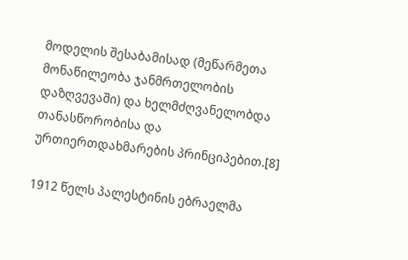მოდელის შესაბამისად (მეწარმეთა მონაწილეობა ჯანმრთელობის დაზღვევაში) და ხელმძღვანელობდა თანასწორობისა და ურთიერთდახმარების პრინციპებით.[8]

1912 წელს პალესტინის ებრაელმა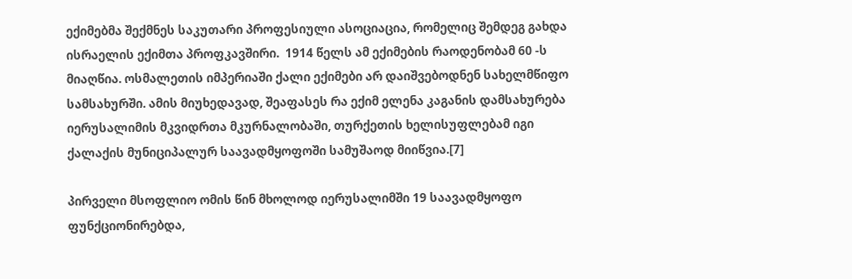ექიმებმა შექმნეს საკუთარი პროფესიული ასოციაცია, რომელიც შემდეგ გახდა ისრაელის ექიმთა პროფკავშირი.  1914 წელს ამ ექიმების რაოდენობამ 60 -ს მიაღწია. ოსმალეთის იმპერიაში ქალი ექიმები არ დაიშვებოდნენ სახელმწიფო სამსახურში. ამის მიუხედავად, შეაფასეს რა ექიმ ელენა კაგანის დამსახურება იერუსალიმის მკვიდრთა მკურნალობაში, თურქეთის ხელისუფლებამ იგი   ქალაქის მუნიციპალურ საავადმყოფოში სამუშაოდ მიიწვია.[7]

პირველი მსოფლიო ომის წინ მხოლოდ იერუსალიმში 19 საავადმყოფო ფუნქციონირებდა,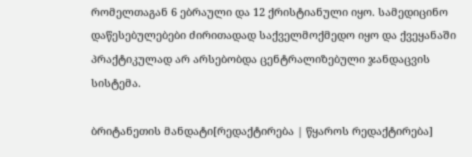რომელთაგან 6 ებრაული და 12 ქრისტიანული იყო. სამედიცინო დაწესებულებები ძირითადად საქველმოქმედო იყო და ქვეყანაში პრაქტიკულად არ არსებობდა ცენტრალიზებული ჯანდაცვის სისტემა.

ბრიტანეთის მანდატი[რედაქტირება | წყაროს რედაქტირება]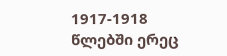1917-1918 წლებში ერეც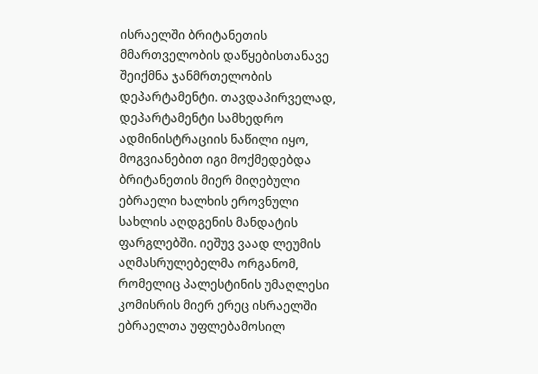ისრაელში ბრიტანეთის მმართველობის დაწყებისთანავე შეიქმნა ჯანმრთელობის დეპარტამენტი. თავდაპირველად, დეპარტამენტი სამხედრო ადმინისტრაციის ნაწილი იყო, მოგვიანებით იგი მოქმედებდა ბრიტანეთის მიერ მიღებული ებრაელი ხალხის ეროვნული სახლის აღდგენის მანდატის ფარგლებში. იეშუვ ვაად ლეუმის აღმასრულებელმა ორგანომ, რომელიც პალესტინის უმაღლესი კომისრის მიერ ერეც ისრაელში ებრაელთა უფლებამოსილ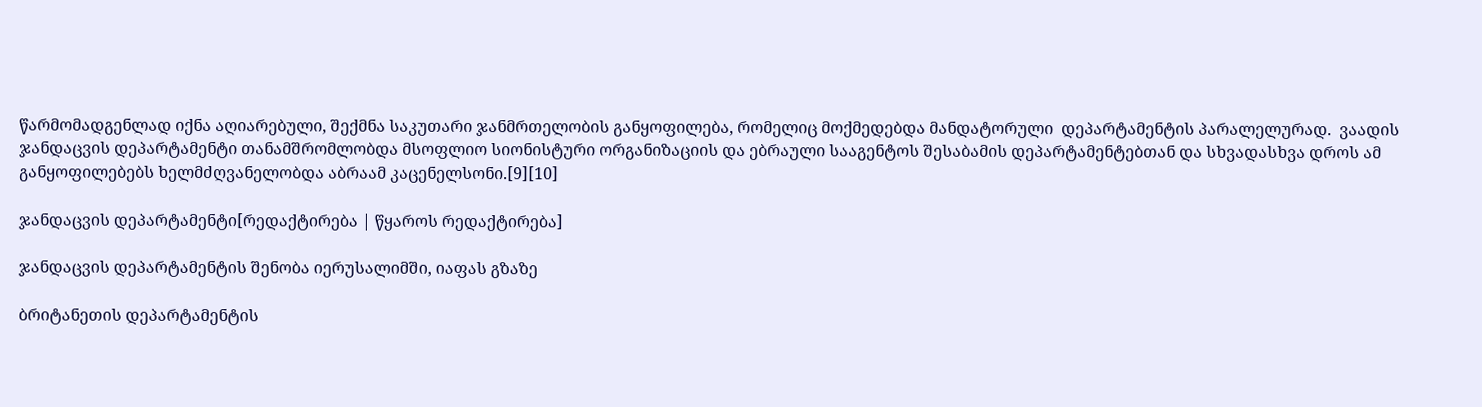წარმომადგენლად იქნა აღიარებული, შექმნა საკუთარი ჯანმრთელობის განყოფილება, რომელიც მოქმედებდა მანდატორული  დეპარტამენტის პარალელურად.  ვაადის ჯანდაცვის დეპარტამენტი თანამშრომლობდა მსოფლიო სიონისტური ორგანიზაციის და ებრაული სააგენტოს შესაბამის დეპარტამენტებთან და სხვადასხვა დროს ამ განყოფილებებს ხელმძღვანელობდა აბრაამ კაცენელსონი.[9][10]

ჯანდაცვის დეპარტამენტი[რედაქტირება | წყაროს რედაქტირება]

ჯანდაცვის დეპარტამენტის შენობა იერუსალიმში, იაფას გზაზე

ბრიტანეთის დეპარტამენტის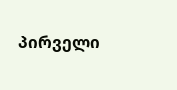პირველი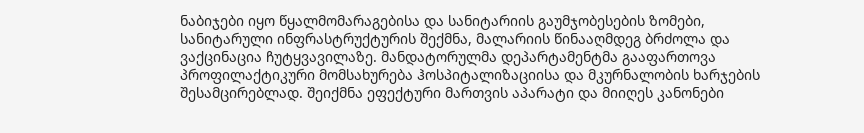ნაბიჯები იყო წყალმომარაგებისა და სანიტარიის გაუმჯობესების ზომები, სანიტარული ინფრასტრუქტურის შექმნა, მალარიის წინააღმდეგ ბრძოლა და ვაქცინაცია ჩუტყვავილაზე. მანდატორულმა დეპარტამენტმა გააფართოვა პროფილაქტიკური მომსახურება ჰოსპიტალიზაციისა და მკურნალობის ხარჯების შესამცირებლად. შეიქმნა ეფექტური მართვის აპარატი და მიიღეს კანონები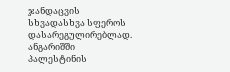ჯანდაცვის სხვადასხვა სფეროს დასარეგულირებლად.  ანგარიშში პალესტინის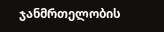ჯანმრთელობის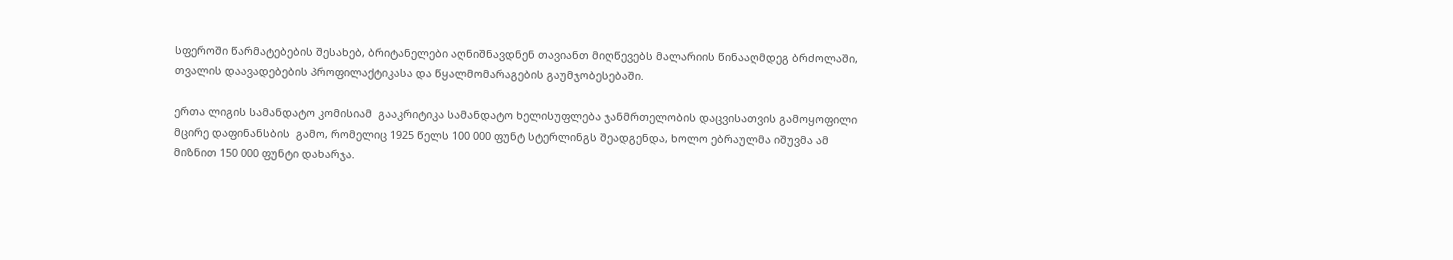სფეროში წარმატებების შესახებ, ბრიტანელები აღნიშნავდნენ თავიანთ მიღწევებს მალარიის წინააღმდეგ ბრძოლაში, თვალის დაავადებების პროფილაქტიკასა და წყალმომარაგების გაუმჯობესებაში.

ერთა ლიგის სამანდატო კომისიამ  გააკრიტიკა სამანდატო ხელისუფლება ჯანმრთელობის დაცვისათვის გამოყოფილი მცირე დაფინანსბის  გამო, რომელიც 1925 წელს 100 000 ფუნტ სტერლინგს შეადგენდა, ხოლო ებრაულმა იშუვმა ამ მიზნით 150 000 ფუნტი დახარჯა.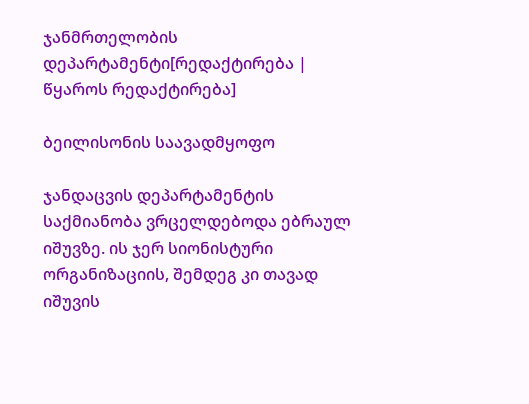ჯანმრთელობის დეპარტამენტი[რედაქტირება | წყაროს რედაქტირება]

ბეილისონის საავადმყოფო

ჯანდაცვის დეპარტამენტის საქმიანობა ვრცელდებოდა ებრაულ იშუვზე. ის ჯერ სიონისტური ორგანიზაციის, შემდეგ კი თავად იშუვის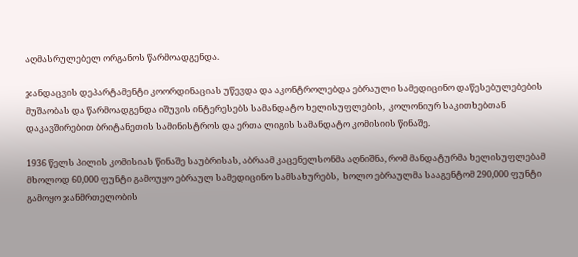აღმასრულებელ ორგანოს წარმოადგენდა.

ჯანდაცვის დეპარტამენტი კოორდინაციას უწევდა და აკონტროლებდა ებრაული სამედიცინო დაწესებულებების მუშაობას და წარმოადგენდა იშუვის ინტერესებს სამანდატო ხელისუფლების,  კოლონიურ საკითხებთან დაკავშირებით ბრიტანეთის სამინისტროს და ერთა ლიგის სამანდატო კომისიის წინაშე.

1936 წელს პილის კომისიას წინაშე საუბრისას, აბრაამ კაცენელსონმა აღნიშნა, რომ მანდატურმა ხელისუფლებამ მხოლოდ 60,000 ფუნტი გამოუყო ებრაულ სამედიცინო სამსახურებს,  ხოლო ებრაულმა სააგენტომ 290,000 ფუნტი გამოყო ჯანმრთელობის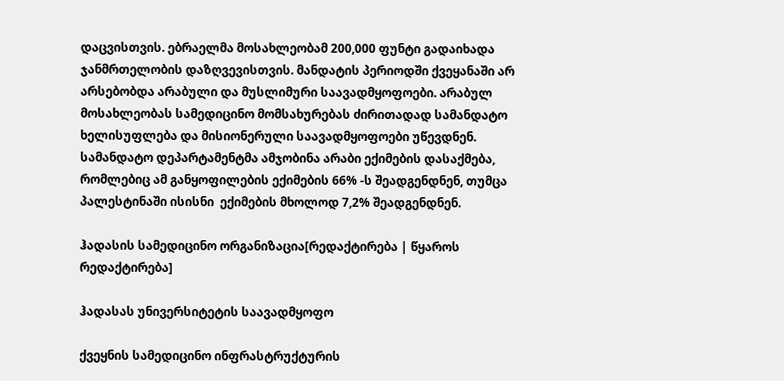დაცვისთვის. ებრაელმა მოსახლეობამ 200,000 ფუნტი გადაიხადა ჯანმრთელობის დაზღვევისთვის. მანდატის პერიოდში ქვეყანაში არ არსებობდა არაბული და მუსლიმური საავადმყოფოები. არაბულ მოსახლეობას სამედიცინო მომსახურებას ძირითადად სამანდატო ხელისუფლება და მისიონერული საავადმყოფოები უწევდნენ. სამანდატო დეპარტამენტმა ამჯობინა არაბი ექიმების დასაქმება, რომლებიც ამ განყოფილების ექიმების 66% -ს შეადგენდნენ, თუმცა პალესტინაში ისისნი  ექიმების მხოლოდ 7,2% შეადგენდნენ.

ჰადასის სამედიცინო ორგანიზაცია[რედაქტირება | წყაროს რედაქტირება]

ჰადასას უნივერსიტეტის საავადმყოფო

ქვეყნის სამედიცინო ინფრასტრუქტურის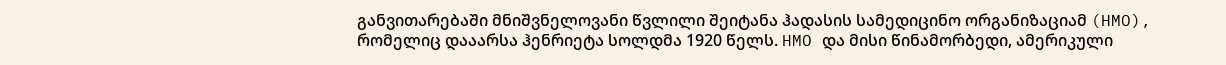განვითარებაში მნიშვნელოვანი წვლილი შეიტანა ჰადასის სამედიცინო ორგანიზაციამ (HMO), რომელიც დააარსა ჰენრიეტა სოლდმა 1920 წელს. HMO და მისი წინამორბედი, ამერიკული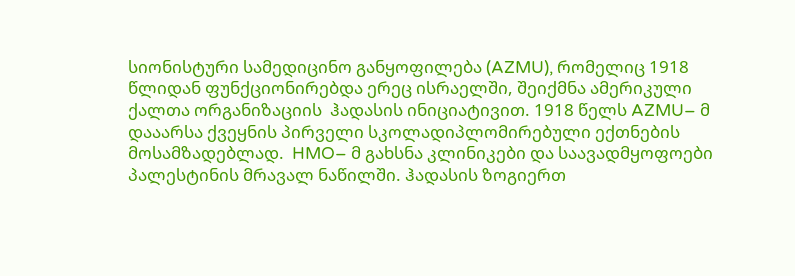სიონისტური სამედიცინო განყოფილება (AZMU), რომელიც 1918 წლიდან ფუნქციონირებდა ერეც ისრაელში, შეიქმნა ამერიკული ქალთა ორგანიზაციის  ჰადასის ინიციატივით. 1918 წელს AZMU– მ დააარსა ქვეყნის პირველი სკოლადიპლომირებული ექთნების მოსამზადებლად.  HMO– მ გახსნა კლინიკები და საავადმყოფოები პალესტინის მრავალ ნაწილში. ჰადასის ზოგიერთ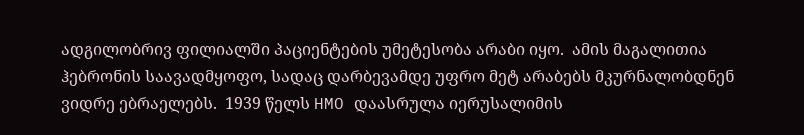ადგილობრივ ფილიალში პაციენტების უმეტესობა არაბი იყო.  ამის მაგალითია ჰებრონის საავადმყოფო, სადაც დარბევამდე უფრო მეტ არაბებს მკურნალობდნენ ვიდრე ებრაელებს.  1939 წელს HMO დაასრულა იერუსალიმის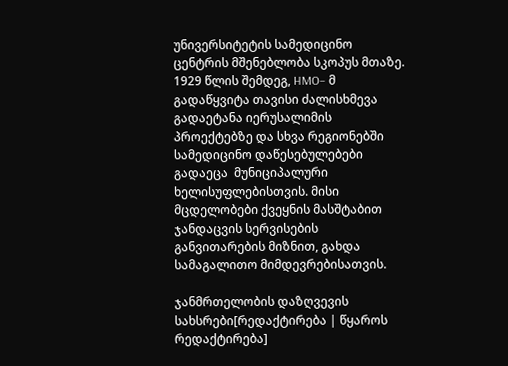უნივერსიტეტის სამედიცინო ცენტრის მშენებლობა სკოპუს მთაზე. 1929 წლის შემდეგ, HMO– მ გადაწყვიტა თავისი ძალისხმევა გადაეტანა იერუსალიმის პროექტებზე და სხვა რეგიონებში სამედიცინო დაწესებულებები გადაეცა  მუნიციპალური ხელისუფლებისთვის. მისი მცდელობები ქვეყნის მასშტაბით ჯანდაცვის სერვისების განვითარების მიზნით, გახდა სამაგალითო მიმდევრებისათვის.

ჯანმრთელობის დაზღვევის სახსრები[რედაქტირება | წყაროს რედაქტირება]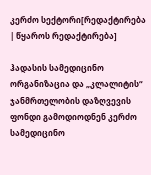კერძო სექტორი[რედაქტირება | წყაროს რედაქტირება]

ჰადასის სამედიცინო ორგანიზაცია და „კლალიტის“ ჯანმრთელობის დაზღვევის ფონდი გამოდიოდნენ კერძო სამედიცინო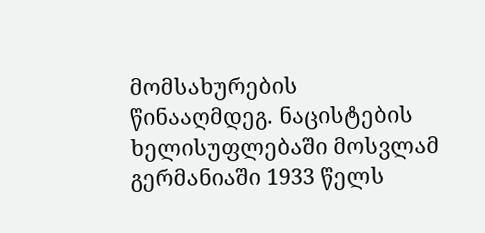მომსახურების წინააღმდეგ. ნაცისტების ხელისუფლებაში მოსვლამ გერმანიაში 1933 წელს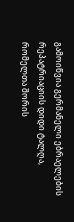გამოიწვია გერმანელი ებრაელების რეპატრიაციის დიდი ტალღა, რომელთა შორის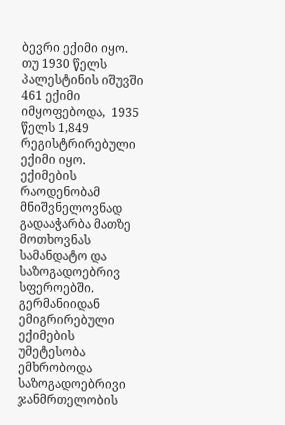ბევრი ექიმი იყო.  თუ 1930 წელს პალესტინის იშუვში 461 ექიმი იმყოფებოდა,  1935 წელს 1,849 რეგისტრირებული ექიმი იყო.  ექიმების რაოდენობამ მნიშვნელოვნად გადააჭარბა მათზე მოთხოვნას სამანდატო და საზოგადოებრივ სფეროებში. გერმანიიდან ემიგრირებული  ექიმების უმეტესობა  ემხრობოდა საზოგადოებრივი ჯანმრთელობის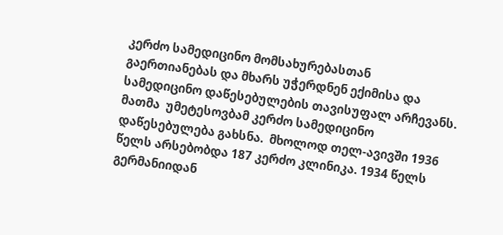კერძო სამედიცინო მომსახურებასთან გაერთიანებას და მხარს უჭერდნენ ექიმისა და სამედიცინო დაწესებულების თავისუფალ არჩევანს. მათმა  უმეტესოვბამ კერძო სამედიცინო დაწესებულება გახსნა.  მხოლოდ თელ-ავივში 1936 წელს არსებობდა 187 კერძო კლინიკა. 1934 წელს გერმანიიდან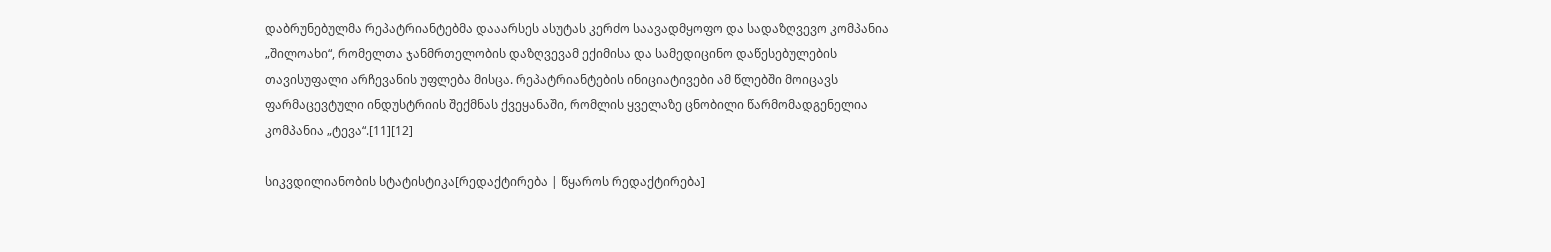დაბრუნებულმა რეპატრიანტებმა დააარსეს ასუტას კერძო საავადმყოფო და სადაზღვევო კომპანია „შილოახი“, რომელთა ჯანმრთელობის დაზღვევამ ექიმისა და სამედიცინო დაწესებულების თავისუფალი არჩევანის უფლება მისცა. რეპატრიანტების ინიციატივები ამ წლებში მოიცავს ფარმაცევტული ინდუსტრიის შექმნას ქვეყანაში, რომლის ყველაზე ცნობილი წარმომადგენელია კომპანია „ტევა“.[11][12]

სიკვდილიანობის სტატისტიკა[რედაქტირება | წყაროს რედაქტირება]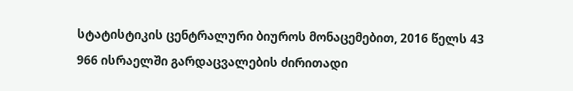სტატისტიკის ცენტრალური ბიუროს მონაცემებით, 2016 წელს 43 966 ისრაელში გარდაცვალების ძირითადი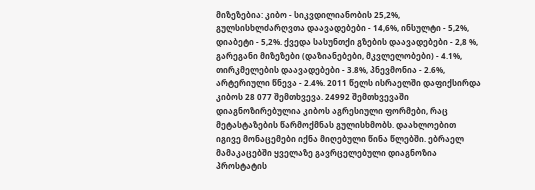მიზეზებია: კიბო - სიკვდილიანობის 25,2%, გულსისხლძარღვთა დაავადებები - 14,6%, ინსულტი - 5,2%, დიაბეტი - 5,2%. ქვედა სასუნთქი გზების დაავადებები - 2,8 %, გარეგანი მიზეზები (დაზიანებები, მკვლელობები) - 4.1%, თირკმელების დაავადებები - 3.8%, პნევმონია - 2.6%, არტერიული წნევა - 2.4%. 2011 წელს ისრაელში დაფიქსირდა კიბოს 28 077 შემთხვევა. 24992 შემთხვევაში დიაგნოზირებულია კიბოს აგრესიული ფორმები, რაც მეტასტაზების წარმოქმნას გულისხმობს. დაახლოებით იგივე მონაცემები იქნა მიღებული წინა წლებში. ებრაელ მამაკაცებში ყველაზე გავრცელებული დიაგნოზია პროსტატის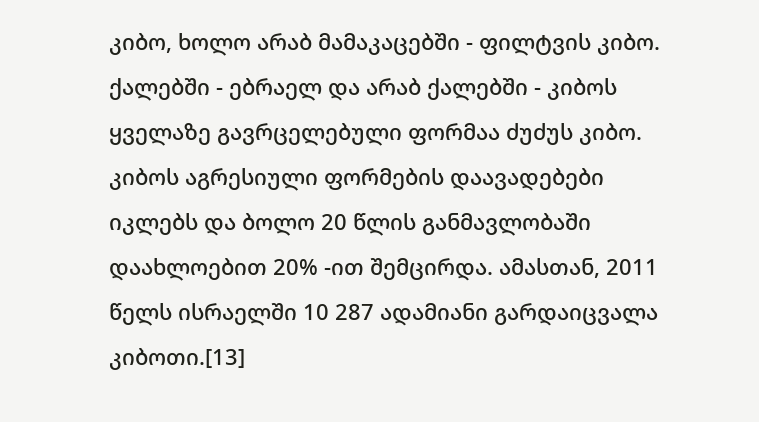კიბო, ხოლო არაბ მამაკაცებში - ფილტვის კიბო. ქალებში - ებრაელ და არაბ ქალებში - კიბოს ყველაზე გავრცელებული ფორმაა ძუძუს კიბო. კიბოს აგრესიული ფორმების დაავადებები იკლებს და ბოლო 20 წლის განმავლობაში დაახლოებით 20% -ით შემცირდა. ამასთან, 2011 წელს ისრაელში 10 287 ადამიანი გარდაიცვალა კიბოთი.[13]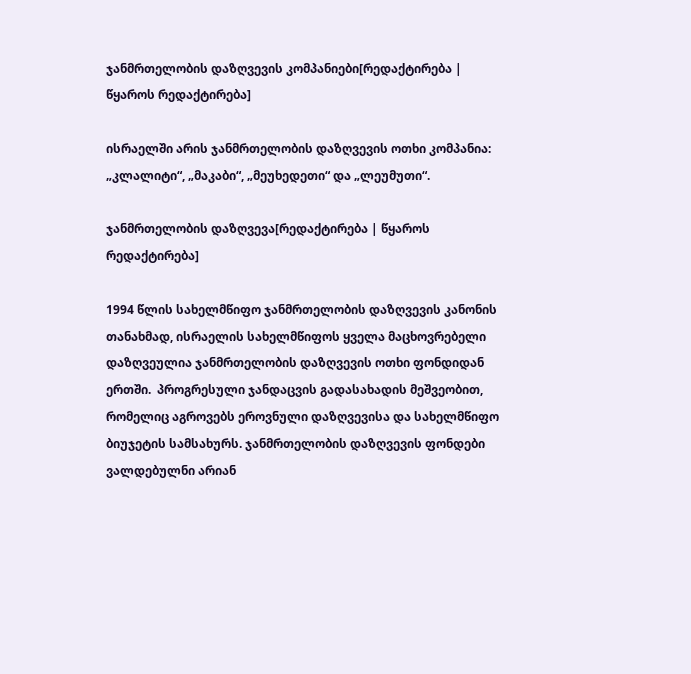ჯანმრთელობის დაზღვევის კომპანიები[რედაქტირება | წყაროს რედაქტირება]

ისრაელში არის ჯანმრთელობის დაზღვევის ოთხი კომპანია:  „კლალიტი“, „მაკაბი“, „მეუხედეთი“ და „ლეუმუთი“.

ჯანმრთელობის დაზღვევა[რედაქტირება | წყაროს რედაქტირება]

1994 წლის სახელმწიფო ჯანმრთელობის დაზღვევის კანონის თანახმად, ისრაელის სახელმწიფოს ყველა მაცხოვრებელი დაზღვეულია ჯანმრთელობის დაზღვევის ოთხი ფონდიდან ერთში.  პროგრესული ჯანდაცვის გადასახადის მეშვეობით, რომელიც აგროვებს ეროვნული დაზღვევისა და სახელმწიფო ბიუჯეტის სამსახურს. ჯანმრთელობის დაზღვევის ფონდები ვალდებულნი არიან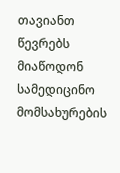თავიანთ წევრებს მიაწოდონ სამედიცინო მომსახურების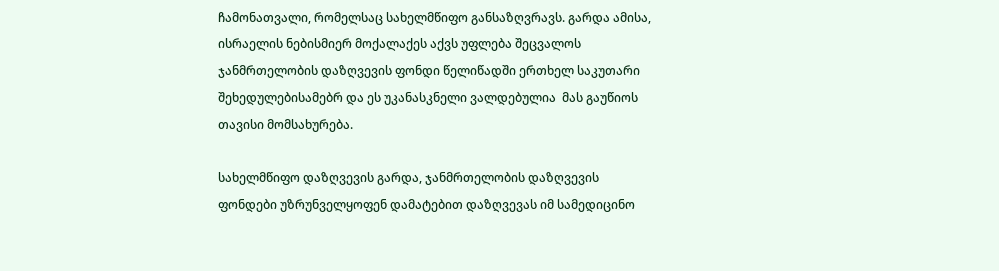ჩამონათვალი, რომელსაც სახელმწიფო განსაზღვრავს. გარდა ამისა, ისრაელის ნებისმიერ მოქალაქეს აქვს უფლება შეცვალოს ჯანმრთელობის დაზღვევის ფონდი წელიწადში ერთხელ საკუთარი შეხედულებისამებრ და ეს უკანასკნელი ვალდებულია  მას გაუწიოს თავისი მომსახურება.

სახელმწიფო დაზღვევის გარდა, ჯანმრთელობის დაზღვევის ფონდები უზრუნველყოფენ დამატებით დაზღვევას იმ სამედიცინო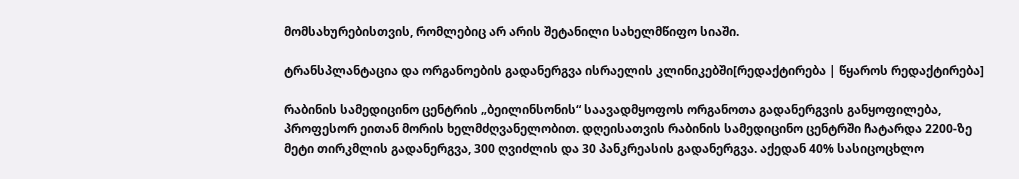მომსახურებისთვის, რომლებიც არ არის შეტანილი სახელმწიფო სიაში.

ტრანსპლანტაცია და ორგანოების გადანერგვა ისრაელის კლინიკებში[რედაქტირება | წყაროს რედაქტირება]

რაბინის სამედიცინო ცენტრის „ბეილინსონის“ საავადმყოფოს ორგანოთა გადანერგვის განყოფილება, პროფესორ ეითან მორის ხელმძღვანელობით. დღეისათვის რაბინის სამედიცინო ცენტრში ჩატარდა 2200-ზე მეტი თირკმლის გადანერგვა, 300 ღვიძლის და 30 პანკრეასის გადანერგვა. აქედან 40% სასიცოცხლო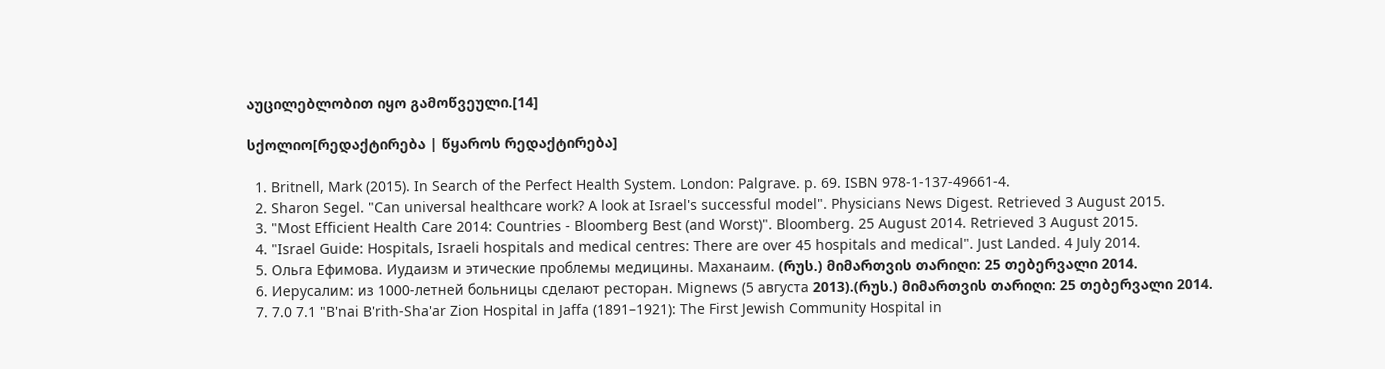აუცილებლობით იყო გამოწვეული.[14]

სქოლიო[რედაქტირება | წყაროს რედაქტირება]

  1. Britnell, Mark (2015). In Search of the Perfect Health System. London: Palgrave. p. 69. ISBN 978-1-137-49661-4.
  2. Sharon Segel. "Can universal healthcare work? A look at Israel's successful model". Physicians News Digest. Retrieved 3 August 2015.
  3. "Most Efficient Health Care 2014: Countries - Bloomberg Best (and Worst)". Bloomberg. 25 August 2014. Retrieved 3 August 2015.
  4. "Israel Guide: Hospitals, Israeli hospitals and medical centres: There are over 45 hospitals and medical". Just Landed. 4 July 2014.
  5. Ольга Ефимова. Иудаизм и этические проблемы медицины. Маханаим. (რუს.) მიმართვის თარიღი: 25 თებერვალი 2014.
  6. Иерусалим: из 1000-летней больницы сделают ресторан. Mignews (5 августа 2013).(რუს.) მიმართვის თარიღი: 25 თებერვალი 2014.
  7. 7.0 7.1 "B'nai B'rith-Sha'ar Zion Hospital in Jaffa (1891–1921): The First Jewish Community Hospital in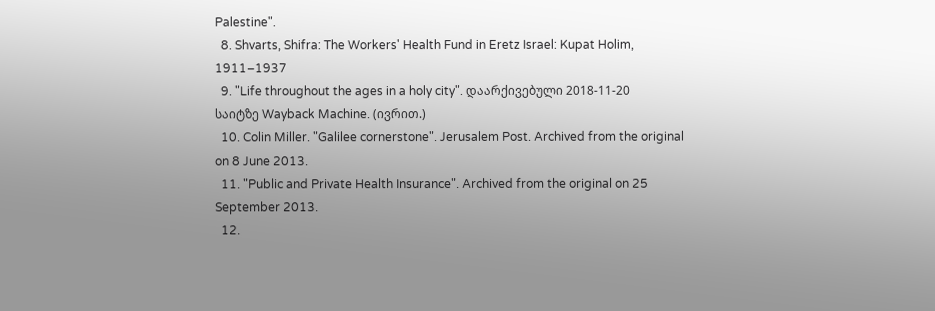Palestine".
  8. Shvarts, Shifra: The Workers' Health Fund in Eretz Israel: Kupat Holim, 1911–1937
  9. "Life throughout the ages in a holy city". დაარქივებული 2018-11-20 საიტზე Wayback Machine. (ივრით.)
  10. Colin Miller. "Galilee cornerstone". Jerusalem Post. Archived from the original on 8 June 2013.
  11. "Public and Private Health Insurance". Archived from the original on 25 September 2013.
  12.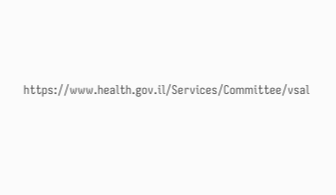https://www.health.gov.il/Services/Committee/vsal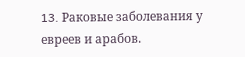13. Pаковые заболевания у евреев и арабов.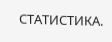СТАТИСТИКА.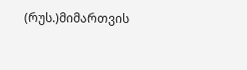(რუს.)მიმართვის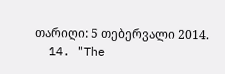თარიღი: 5 თებერვალი 2014.
  14. "The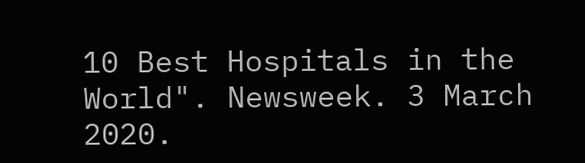10 Best Hospitals in the World". Newsweek. 3 March 2020.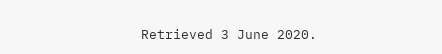Retrieved 3 June 2020.